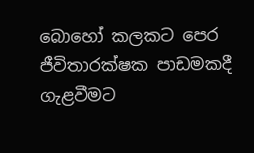බොහෝ කලකට පෙර ජීවිතාරක්ෂක පාඩමකදී ගැළවීමට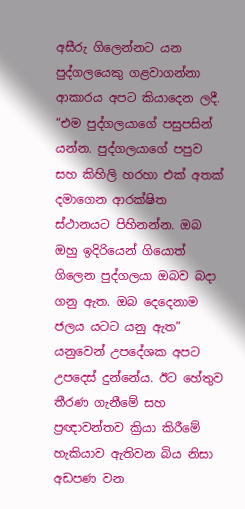අසීරු ගිලෙන්නට යන පුද්ගලයෙකු ගළවාගන්නා ආකාරය අපට කියාදෙන ලදී. “එම පුද්ගලයාගේ පසුපසින් යන්න. පුද්ගලයාගේ පපුව සහ කිහිලි හරහා එක් අතක් දමාගෙන ආරක්ෂිත ස්ථානයට පිහිනන්න. ඔබ ඔහු ඉදිරියෙන් ගියොත් ගිලෙන පුද්ගලයා ඔබව බදා ගනු ඇත. ඔබ දෙදෙනාම ජලය යටට යනු ඇත” යනුවෙන් උපදේශක අපට උපදෙස් දුන්නේය. ඊට හේතුව තීරණ ගැනීමේ සහ ප්‍රඥාවන්තව ක්‍රියා කිරීමේ හැකියාව ඇතිවන බිය නිසා අඩපණ වන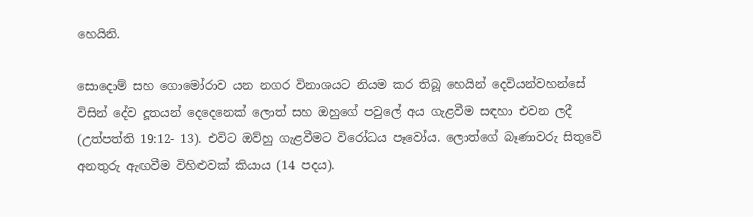හෙයිනි.

සොදොම් සහ ගොමෝරාව යන නගර විනාශයට නියම කර තිබූ හෙයින් දෙවියන්වහන්සේ විසින් දේව දූතයන් දෙදෙනෙක් ලොත් සහ ඔහුගේ පවුලේ අය ගැළවීම සඳහා එවන ලදී (උත්පත්ති 19:12- 13). එවිට ඔව්හු ගැළවීමට විරෝධය පෑවෝය. ලොත්ගේ බෑණාවරු සිතුවේ අනතුරු ඇඟවීම විහිළුවක් කියාය (14 පදය).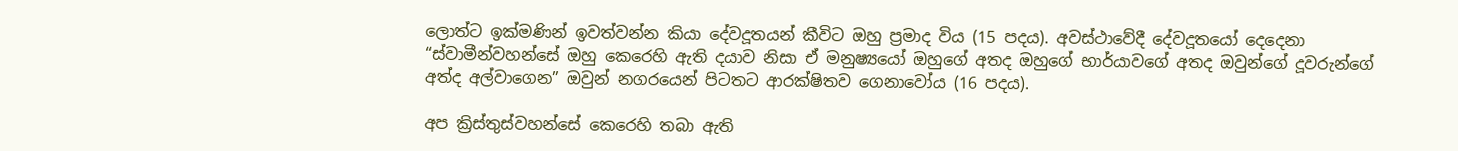ලොත්ට ඉක්මණින් ඉවත්වන්න කියා දේවදූතයන් කීවිට ඔහු ප්‍රමාද විය (15 පදය). අවස්ථාවේදී දේවදූතයෝ දෙදෙනා “ස්වාමීන්වහන්සේ ඔහු කෙරෙහි ඇති දයාව නිසා ඒ මනුෂ්‍යයෝ ඔහුගේ අතද ඔහුගේ භාර්යාවගේ අතද ඔවුන්ගේ දූවරුන්ගේ අත්ද අල්වාගෙන” ඔවුන් නගරයෙන් පිටතට ආරක්ෂිතව ගෙනාවෝය (16 පදය).

අප ක්‍රිස්තුස්වහන්සේ කෙරෙහි තබා ඇති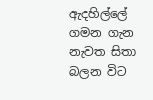ඇදහිල්ලේ ගමන ගැන නැවත සිතා බලන විට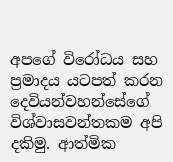අපගේ විරෝධය සහ ප්‍රමාදය යටපත් කරන දෙවියන්වහන්සේගේ විශ්වාසවන්තකම අපි දකිමු. ආත්මික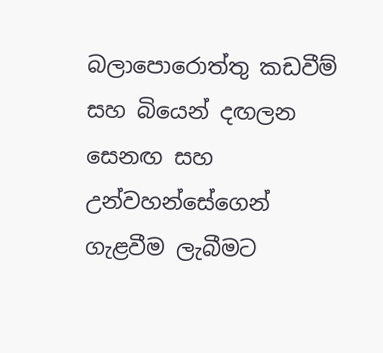බලාපොරොත්තු කඩවීම් සහ බියෙන් දඟලන සෙනඟ සහ උන්වහන්සේගෙන් ගැළවීම ලැබීමට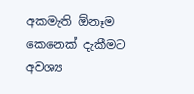අකමැති ඕනෑම කෙනෙක් දැකීමට අවශ්‍ය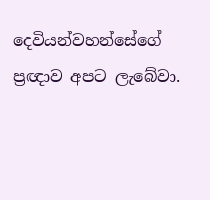දෙවියන්වහන්සේගේ ප්‍රඥාව අපට ලැබේවා.